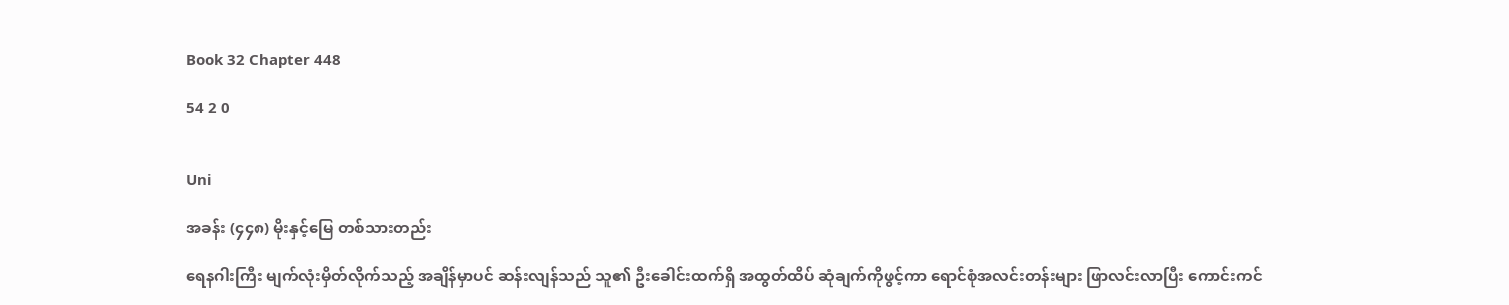Book 32 Chapter 448

54 2 0


Uni

အခန်း (၄၄၈) မိုးနှင့်မြေ တစ်သားတည်း

ရေနဂါးကြီး မျက်လုံးမှိတ်လိုက်သည့် အချိန်မှာပင် ဆန်းလျန်သည် သူ၏ ဦးခေါင်းထက်ရှိ အထွတ်ထိပ် ဆုံချက်ကိုဖွင့်ကာ ရောင်စုံအလင်းတန်းများ ဖြာလင်းလာပြီး ကောင်းကင်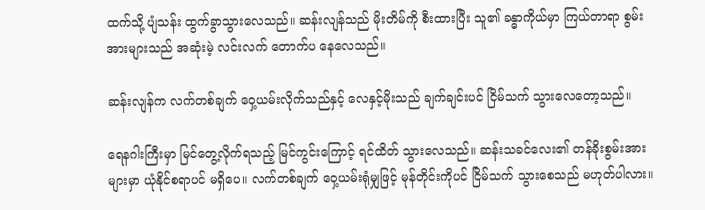ထက်သို့ ပျံသန်း ထွက်ခွာသွားလေသည်။ ဆန်းလျန်သည် မိုးတိမ်ကို စီးထားပြီး သူ၏ ခန္ဓာကိုယ်မှာ ကြယ်တာရာ စွမ်းအားများသည် အဆုံးမဲ့ လင်းလက် တောက်ပ နေလေသည်။

ဆန်းလျန်က လက်တစ်ချက် ဝှေ့ယမ်းလိုက်သည်နှင့် လေနှင့်မိုးသည် ချက်ချင်းပင် ငြိမ်သက် သွားလေတော့သည်။

ရေနဂါးကြီးမှာ မြင်တွေ့လိုက်ရသည့် မြင်ကွင်းကြောင့် ရင်ထိတ် သွားလေသည်။ ဆန်းသခင်လေး၏ တန်ခိုးစွမ်းအားများမှာ ယုံနိုင်စရာပင် မရှိပေ။ လက်တစ်ချက် ဝှေ့ယမ်းရုံမျှဖြင့် မုန်တိုင်းကိုပင် ငြိမ်သက် သွားစေသည် မဟုတ်ပါလား။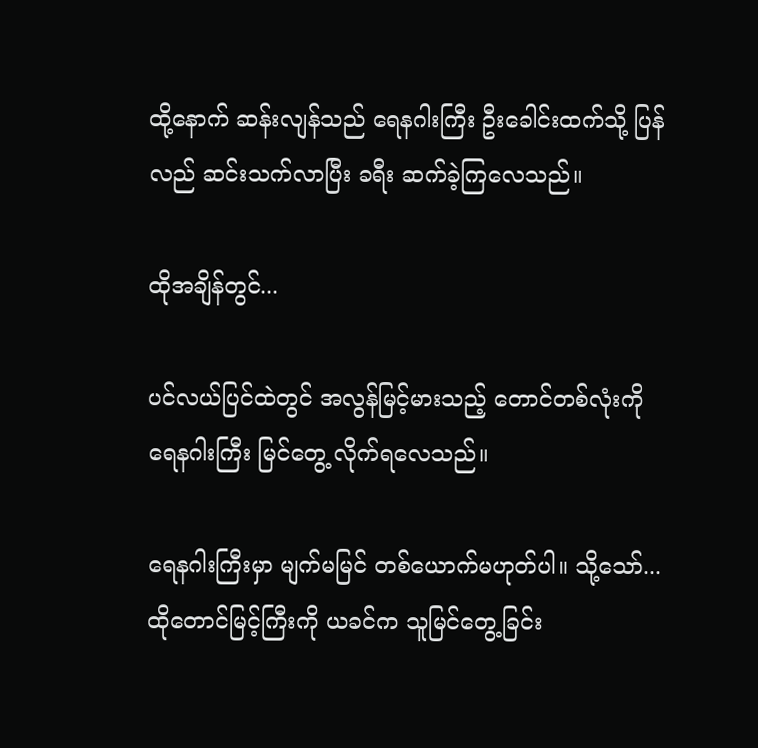ထို့နောက် ဆန်းလျန်သည် ရေနဂါးကြီး ဦးခေါင်းထက်သို့ ပြန်လည် ဆင်းသက်လာပြီး ခရီး ဆက်ခဲ့ကြလေသည်။

ထိုအချိန်တွင်...

ပင်လယ်ပြင်ထဲတွင် အလွန်မြင့်မားသည့် တောင်တစ်လုံးကို ရေနဂါးကြီး မြင်တွေ့ လိုက်ရလေသည်။

ရေနဂါးကြီးမှာ မျက်မမြင် တစ်ယောက်မဟုတ်ပါ။ သို့သော်... ထိုတောင်မြင့်ကြီးကို ယခင်က သူမြင်တွေ့ခြင်း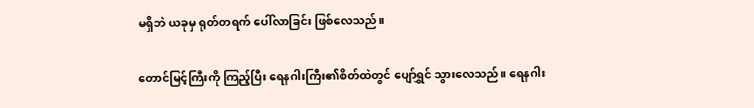မရှိဘဲ ယခုမှ ရုတ်တရက် ပေါ်လာခြင်း ဖြစ်လေသည်။

တောင်မြင့်ကြီးကို ကြည့်ပြီး ရေနဂါးကြီး၏စိတ်ထဲတွင် ပျော်ရွှင် သွားလေသည်။ ရေနဂါး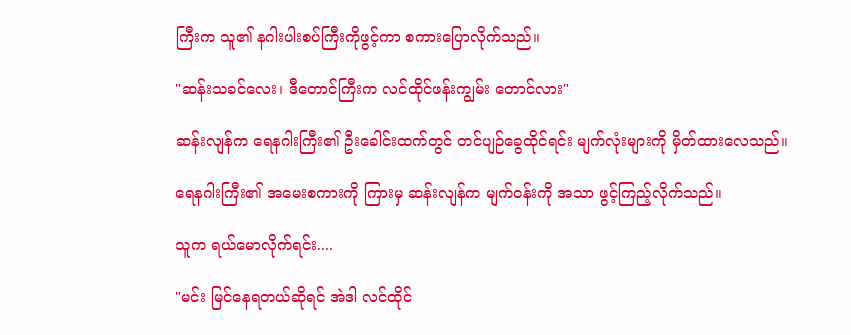ကြီးက သူ၏ နဂါးပါးစပ်ကြီးကိုဖွင့်ကာ စကားပြောလိုက်သည်။

"ဆန်းသခင်လေး၊ ဒီတောင်ကြီးက လင်ထိုင်ဖန်းကျွမ်း တောင်လား"

ဆန်းလျန်က ရေနဂါးကြီး၏ ဦးခေါင်းထက်တွင် တင်ပျဉ်ခွေထိုင်ရင်း မျက်လုံးများကို မှိတ်ထားလေသည်။

ရေနဂါးကြီး၏ အမေးစကားကို ကြားမှ ဆန်းလျန်က မျက်ဝန်းကို အသာ ဖွင့်ကြည့်လိုက်သည်။

သူက ရယ်မောလိုက်ရင်း....

"မင်း မြင်နေရတယ်ဆိုရင် အဲဒါ လင်ထိုင်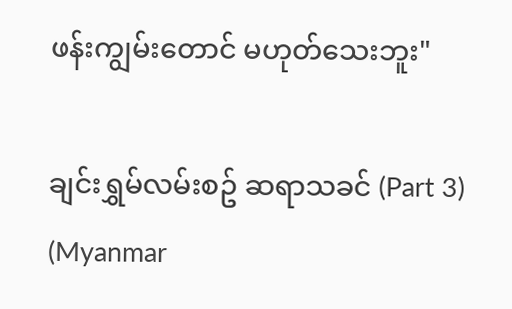ဖန်းကျွမ်းတောင် မဟုတ်သေးဘူး"

ချင်းရွှမ်လမ်းစဥ် ဆရာသခင် (Part 3) (Myanmar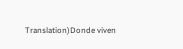Translation)Donde viven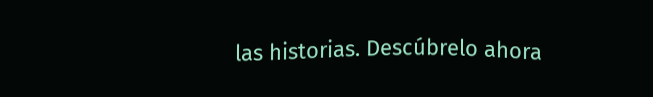las historias. Descúbrelo ahora